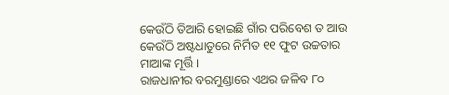କେଉଁଠି ତିଆରି ହୋଇଛି ଗାଁର ପରିବେଶ ତ ଆଉ କେଉଁଠି ଅଷ୍ଟଧାତୁରେ ନିର୍ମିତ ୧୧ ଫୁଟ ଉଚ୍ଚତାର ମାଆଙ୍କ ମୂର୍ତ୍ତି ।
ରାଜଧାନୀର ବରମୁଣ୍ଡାରେ ଏଥର ଜଳିବ ୮୦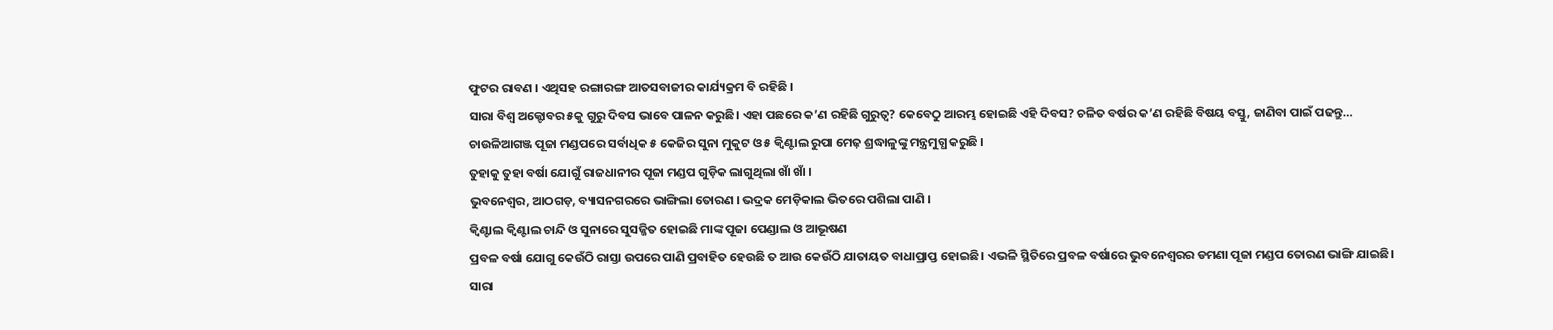ଫୁଟର ରାବଣ । ଏଥିସହ ରଙ୍ଗାରଙ୍ଗ ଆତସବାଜୀର କାର୍ଯ୍ୟକ୍ରମ ବି ରହିଛି ।
ସାରା ବିଶ୍ୱ ଅକ୍ଟୋବର ୫କୁ ଗୁରୁ ଦିବସ ଭାବେ ପାଳନ କରୁଛି। ଏହା ପଛରେ କ’ଣ ରହିଛି ଗୁରୁତ୍ୱ? କେବେଠୁ ଆରମ୍ଭ ହୋଇଛି ଏହି ଦିବସ? ଚଳିତ ବର୍ଷର କ’ଣ ରହିଛି ବିଷୟ ବସ୍ତୁ, ଜାଣିବା ପାଇଁ ପଢନ୍ତୁ…
ଚାଉଳିଆଗଞ୍ଜ ପୂଜା ମଣ୍ଡପରେ ସର୍ବାଧିକ ୫ କେଜିର ସୁନା ମୁକୁଟ ଓ ୫ କ୍ୱିଣ୍ଟାଲ ରୁପା ମେଢ଼ ଶ୍ରଦ୍ଧାଳୁଙ୍କୁ ମନ୍ତ୍ରମୁଗ୍ଧ କରୁଛି ।
ତୁହାକୁ ତୁହା ବର୍ଷା ଯୋଗୁଁ ରାଜଧାନୀର ପୂଜା ମଣ୍ଡପ ଗୁଡ଼ିକ ଲାଗୁଥିଲା ଖାଁ ଖାଁ ।
ଭୁବନେଶ୍ୱର, ଆଠଗଡ଼, ବ୍ୟାସନଗରରେ ଭାଙ୍ଗିଲା ତୋରଣ । ଭଦ୍ରକ ମେଡ଼ିକାଲ ଭିତରେ ପଶିଲା ପାଣି ।
କ୍ୱିଣ୍ଟାଲ କ୍ୱିଣ୍ଟାଲ ଚାନ୍ଦି ଓ ସୁନାରେ ସୁସଜ୍ଜିତ ହୋଇଛି ମାଙ୍କ ପୂଜା ପେଣ୍ଡାଲ ଓ ଆଭୂଷଣ
ପ୍ରବଳ ବର୍ଷା ଯୋଗୁ କେଉଁଠି ରାସ୍ତା ଉପରେ ପାଣି ପ୍ରବାହିତ ହେଉଛି ତ ଆଉ କେଉଁଠି ଯାତାୟତ ବାଧାପ୍ରାପ୍ତ ହୋଇଛି। ଏଭଳି ସ୍ଥିତିରେ ପ୍ରବଳ ବର୍ଷାରେ ଭୁବନେଶ୍ୱରର ଡମଣା ପୂଜା ମଣ୍ଡପ ତୋରଣ ଭାଙ୍ଗି ଯାଇଛି।
ସାରା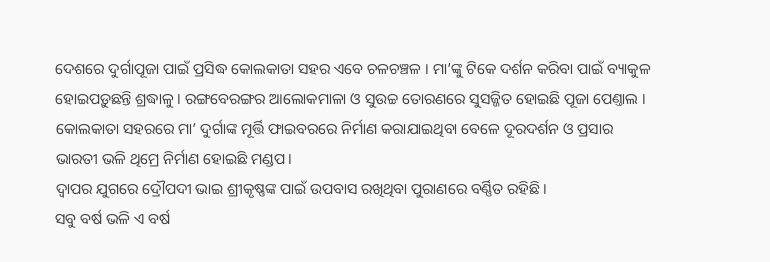ଦେଶରେ ଦୁର୍ଗାପୂଜା ପାଇଁ ପ୍ରସିଦ୍ଧ କୋଲକାତା ସହର ଏବେ ଚଳଚଞ୍ଚଳ । ମା’ଙ୍କୁ ଟିକେ ଦର୍ଶନ କରିବା ପାଇଁ ବ୍ୟାକୁଳ ହୋଇପଡ଼ୁଛନ୍ତି ଶ୍ରଦ୍ଧାଳୁ । ରଙ୍ଗବେରଙ୍ଗର ଆଲୋକମାଳା ଓ ସୁଉଚ୍ଚ ତୋରଣରେ ସୁସଜ୍ଜିତ ହୋଇଛି ପୂଜା ପେଣ୍ତାଲ ।
କୋଲକାତା ସହରରେ ମା’ ଦୁର୍ଗାଙ୍କ ମୂର୍ତ୍ତି ଫାଇବରରେ ନିର୍ମାଣ କରାଯାଇଥିବା ବେଳେ ଦୂରଦର୍ଶନ ଓ ପ୍ରସାର ଭାରତୀ ଭଳି ଥିମ୍ରେ ନିର୍ମାଣ ହୋଇଛି ମଣ୍ଡପ।
ଦ୍ଵାପର ଯୁଗରେ ଦ୍ରୌପଦୀ ଭାଇ ଶ୍ରୀକୃଷ୍ଣଙ୍କ ପାଇଁ ଉପବାସ ରଖିଥିବା ପୁରାଣରେ ବର୍ଣ୍ଣିତ ରହିଛି।
ସବୁ ବର୍ଷ ଭଳି ଏ ବର୍ଷ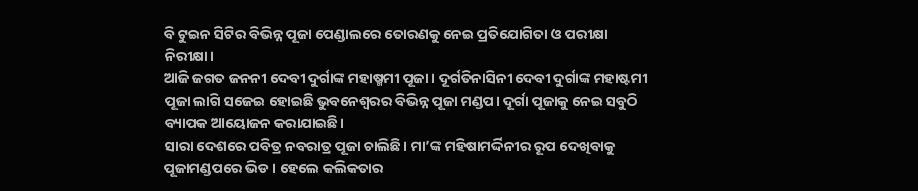ବି ଟୁଇନ ସିଟିର ବିଭିନ୍ନ ପୂଜା ପେଣ୍ଡାଲରେ ତୋରଣକୁ ନେଇ ପ୍ରତିଯୋଗିତା ଓ ପରୀକ୍ଷା ନିରୀକ୍ଷା।
ଆଜି ଜଗତ ଜନନୀ ଦେବୀ ଦୁର୍ଗାଙ୍କ ମହାଷ୍ମମୀ ପୂଜା । ଦୂର୍ଗତିନାସିନୀ ଦେବୀ ଦୁର୍ଗାଙ୍କ ମହାଷ୍ଟମୀ ପୂଜା ଲାଗି ସଜେଇ ହୋଇଛି ଭୁବନେଶ୍ୱରର ବିଭିନ୍ନ ପୂଜା ମଣ୍ଡପ। ଦୂର୍ଗା ପୂଜାକୁ ନେଇ ସବୁଠି ବ୍ୟାପକ ଆୟୋଜନ କରାଯାଇଛି।
ସାରା ଦେଶରେ ପବିତ୍ର ନବରାତ୍ର ପୂଜା ଚାଲିଛି। ମା’ଙ୍କ ମହିଷାମର୍ଦ୍ଦିନୀର ରୂପ ଦେଖିବାକୁ ପୂଜାମଣ୍ଡପରେ ଭିଡ । ହେଲେ କଲିକତାର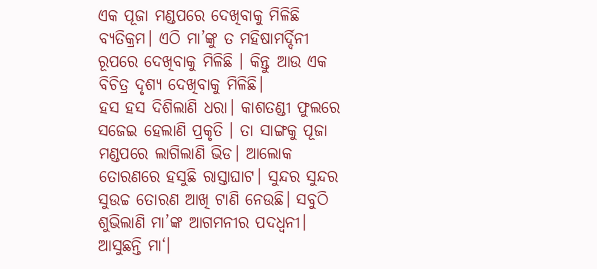ଏକ ପୂଜା ମଣ୍ଡପରେ ଦେଖିବାକୁ ମିଳିଛି ବ୍ୟତିକ୍ରମ। ଏଠି ମା’ଙ୍କୁ ତ ମହିଷାମର୍ଦ୍ଦିନୀ ରୂପରେ ଦେଖିବାକୁ ମିଳିଛି । କିନ୍ତୁ ଆଉ ଏକ ବିଚିତ୍ର ଦୃଶ୍ୟ ଦେଖିବାକୁ ମିଳିଛି।
ହସ ହସ ଦିଶିଲାଣି ଧରା। କାଶତଣ୍ଡୀ ଫୁଲରେ ସଜେଇ ହେଲାଣି ପ୍ରକୃତି । ତା ସାଙ୍ଗକୁ ପୂଜା ମଣ୍ଡପରେ ଲାଗିଲାଣି ଭିଡ। ଆଲୋକ ତୋରଣରେ ହସୁଛି ରାସ୍ତାଘାଟ। ସୁନ୍ଦର ସୁନ୍ଦର ସୁଉଚ୍ଚ ତୋରଣ ଆଖି ଟାଣି ନେଉଛି। ସବୁଠି ଶୁଭିଲାଣି ମା’ଙ୍କ ଆଗମନୀର ପଦଧ୍ୱନୀ। ଆସୁଛନ୍ତି ମା‘।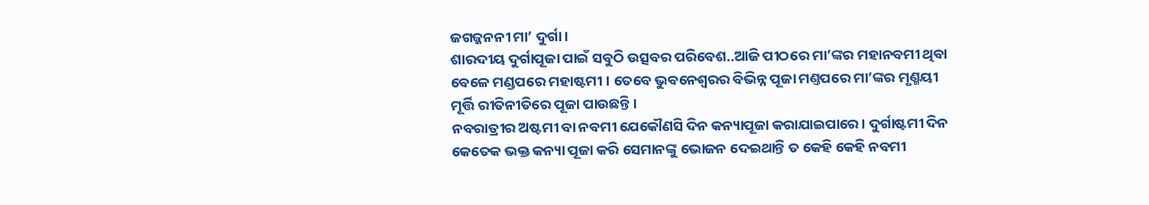ଜଗଜ୍ଜନନୀ ମା’ ଦୁର୍ଗା।
ଶାରଦୀୟ ଦୁର୍ଗାପୂଜା ପାଇଁ ସବୁଠି ଉତ୍ସବର ପରିବେଶ..ଆଜି ପୀଠରେ ମା’ଙ୍କର ମହାନବମୀ ଥିବା ବେଳେ ମଣ୍ଡପରେ ମହାଷ୍ଟମୀ । ତେବେ ଭୁବନେଶ୍ୱରର ବିଭିନ୍ନ ପୂଜା ମଣ୍ତପରେ ମା’ଙ୍କର ମୃଣ୍ମୟୀ ମୂର୍ତ୍ତି ରୀତିନୀତିରେ ପୂଜା ପାଉଛନ୍ତି ।
ନବରାତ୍ରୀର ଅଷ୍ଟମୀ ବା ନବମୀ ଯେକୌଣସି ଦିନ କନ୍ୟାପୂଜା କରାଯାଇପାରେ। ଦୁର୍ଗାଷ୍ଟମୀ ଦିନ କେତେକ ଭକ୍ତ କନ୍ୟା ପୂଜା କରି ସେମାନଙ୍କୁ ଭୋଜନ ଦେଇଥାନ୍ତି ତ କେହି କେହି ନବମୀ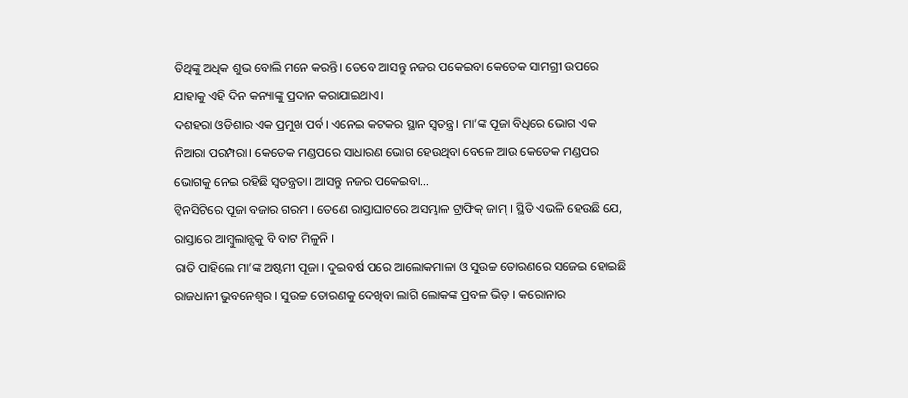ତିଥିଙ୍କୁ ଅଧିକ ଶୁଭ ବୋଲି ମନେ କରନ୍ତି। ତେବେ ଆସନ୍ତୁ ନଜର ପକେଇବା କେତେକ ସାମଗ୍ରୀ ଉପରେ ଯାହାକୁ ଏହି ଦିନ କନ୍ୟାଙ୍କୁ ପ୍ରଦାନ କରାଯାଇଥାଏ।
ଦଶହରା ଓଡିଶାର ଏକ ପ୍ରମୁଖ ପର୍ବ। ଏନେଇ କଟକର ସ୍ଥାନ ସ୍ୱତନ୍ତ୍ର। ମା’ଙ୍କ ପୂଜା ବିଧିରେ ଭୋଗ ଏକ ନିଆରା ପରମ୍ପରା। କେତେକ ମଣ୍ଡପରେ ସାଧାରଣ ଭୋଗ ହେଉଥିବା ବେଳେ ଆଉ କେତେକ ମଣ୍ଡପର ଭୋଗକୁ ନେଇ ରହିଛି ସ୍ୱତନ୍ତ୍ରତା। ଆସନ୍ତୁ ନଜର ପକେଇବା…
ଟ୍ୱିନସିଟିରେ ପୂଜା ବଜାର ଗରମ । ତେଣେ ରାସ୍ତାଘାଟରେ ଅସମ୍ଭାଳ ଟ୍ରାଫିକ୍ ଜାମ୍ । ସ୍ଥିତି ଏଭଳି ହେଉଛି ଯେ, ରାସ୍ତାରେ ଆମ୍ବୁଲାନ୍ସକୁ ବି ବାଟ ମିଳୁନି ।
ରାତି ପାହିଲେ ମା’ଙ୍କ ଅଷ୍ଟମୀ ପୂଜା । ଦୁଇବର୍ଷ ପରେ ଆଲୋକମାଳା ଓ ସୁଉଚ୍ଚ ତୋରଣରେ ସଜେଇ ହୋଇଛି ରାଜଧାନୀ ଭୁବନେଶ୍ୱର । ସୁଉଚ୍ଚ ତୋରଣକୁ ଦେଖିବା ଲାଗି ଲୋକଙ୍କ ପ୍ରବଳ ଭିଡ଼ । କରୋନାର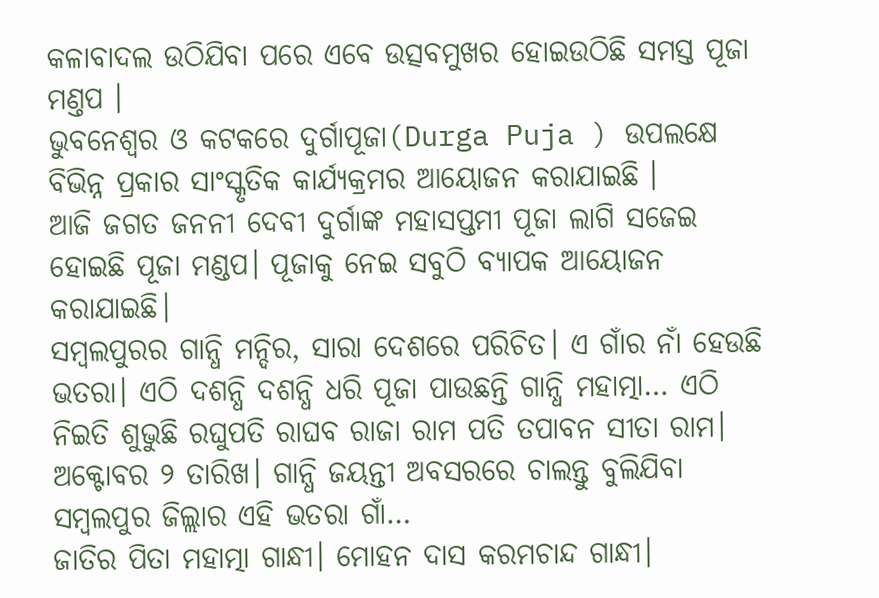କଳାବାଦଲ ଉଠିଯିବା ପରେ ଏବେ ଉତ୍ସବମୁଖର ହୋଇଉଠିଛି ସମସ୍ତ ପୂଜା ମଣ୍ତପ ।
ଭୁବନେଶ୍ୱର ଓ କଟକରେ ଦୁର୍ଗାପୂଜା(Durga Puja ) ଉପଲକ୍ଷେ ବିଭିନ୍ନ ପ୍ରକାର ସାଂସ୍କୃତିକ କାର୍ଯ୍ୟକ୍ରମର ଆୟୋଜନ କରାଯାଇଛି ।
ଆଜି ଜଗତ ଜନନୀ ଦେବୀ ଦୁର୍ଗାଙ୍କ ମହାସପ୍ତମୀ ପୂଜା ଲାଗି ସଜେଇ ହୋଇଛି ପୂଜା ମଣ୍ଡପ। ପୂଜାକୁ ନେଇ ସବୁଠି ବ୍ୟାପକ ଆୟୋଜନ କରାଯାଇଛି।
ସମ୍ବଲପୁରର ଗାନ୍ଧି ମନ୍ଦିର, ସାରା ଦେଶରେ ପରିଚିତ। ଏ ଗାଁର ନାଁ ହେଉଛି ଭତରା। ଏଠି ଦଶନ୍ଧି ଦଶନ୍ଧି ଧରି ପୂଜା ପାଉଛନ୍ତି ଗାନ୍ଧି ମହାତ୍ମା… ଏଠି ନିଇତି ଶୁଭୁଛି ରଘୁପତି ରାଘବ ରାଜା ରାମ ପତି ତପାବନ ସୀତା ରାମ। ଅକ୍ଟୋବର ୨ ତାରିଖ। ଗାନ୍ଧି ଜୟନ୍ତୀ ଅବସରରେ ଚାଲନ୍ତୁ ବୁଲିଯିବା ସମ୍ବଲପୁର ଜିଲ୍ଲାର ଏହି ଭତରା ଗାଁ…
ଜାତିର ପିତା ମହାତ୍ମା ଗାନ୍ଧୀ। ମୋହନ ଦାସ କରମଚାନ୍ଦ ଗାନ୍ଧୀ।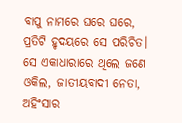ବାପୁ ନାମରେ ଘରେ ଘରେ, ପ୍ରତିଟି ହୃଦୟରେ ସେ ପରିଚିତ। ସେ ଏକାଧାରାରେ ଥିଲେ ଜଣେ ଓକିଲ, ଜାତୀୟବାଦୀ ନେତା, ଅହିଂସାର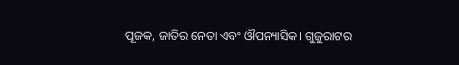ପୂଜକ, ଜାତିର ନେତା ଏବଂ ଔପନ୍ୟାସିକ। ଗୁଜୁରାଟର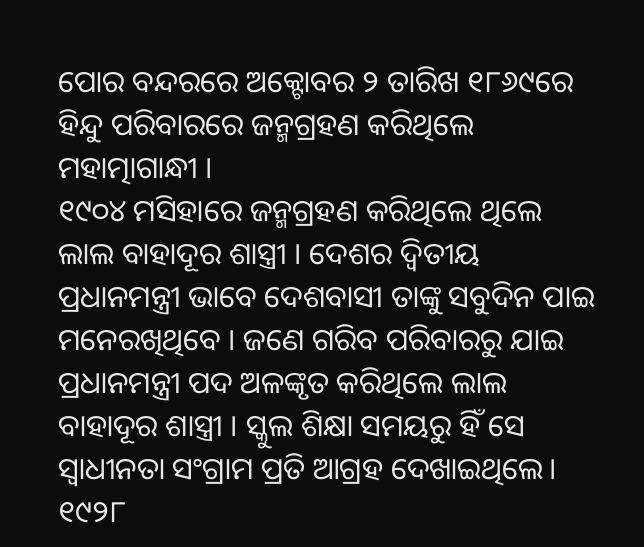ପୋର ବନ୍ଦରରେ ଅକ୍ଟୋବର ୨ ତାରିଖ ୧୮୬୯ରେ ହିନ୍ଦୁ ପରିବାରରେ ଜନ୍ମଗ୍ରହଣ କରିଥିଲେ ମହାତ୍ମାଗାନ୍ଧୀ ।
୧୯୦୪ ମସିହାରେ ଜନ୍ମଗ୍ରହଣ କରିଥିଲେ ଥିଲେ ଲାଲ ବାହାଦୂର ଶାସ୍ତ୍ରୀ । ଦେଶର ଦ୍ୱିତୀୟ ପ୍ରଧାନମନ୍ତ୍ରୀ ଭାବେ ଦେଶବାସୀ ତାଙ୍କୁ ସବୁଦିନ ପାଇ ମନେରଖିଥିବେ । ଜଣେ ଗରିବ ପରିବାରରୁ ଯାଇ ପ୍ରଧାନମନ୍ତ୍ରୀ ପଦ ଅଳଙ୍କୃତ କରିଥିଲେ ଲାଲ ବାହାଦୂର ଶାସ୍ତ୍ରୀ । ସ୍କୁଲ ଶିକ୍ଷା ସମୟରୁ ହିଁ ସେ ସ୍ୱାଧୀନତା ସଂଗ୍ରାମ ପ୍ରତି ଆଗ୍ରହ ଦେଖାଇଥିଲେ। ୧୯୨୮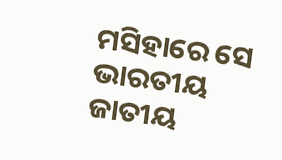ମସିହାରେ ସେ ଭାରତୀୟ ଜାତୀୟ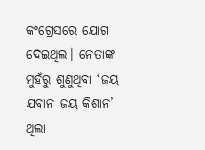କଂଗ୍ରେସରେ ଯୋଗ ଦେଇଥିଲ। ନେତାଙ୍କ ମୁହଁରୁ ଶୁଣୁଥିବା ‘ଜୟ ଯବାନ ଜୟ କିଶାନ’ ଥିଲା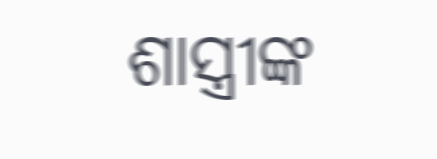ଶାସ୍ତ୍ରୀଙ୍କ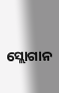ସ୍ଲୋଗାନ